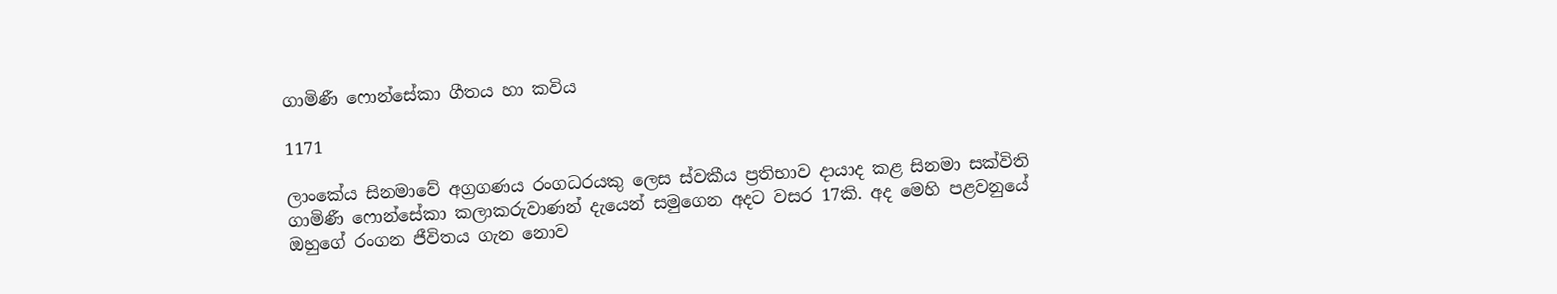ගාමිණී ෆොන්සේකා ගීතය හා කවිය

1171

ලාංකේය සිනමාවේ අග්‍රගණය රංගධරයකු ලෙස ස්වකීය ප්‍රතිභාව දායාද කළ සිනමා සක්විති ගාමිණී ෆොන්සේකා කලාකරුවාණන් දැයෙන් සමුගෙන අදට වසර 17කි. අද මෙහි පළවනුයේ ඔහුගේ රංගන ජීවිතය ගැන නොව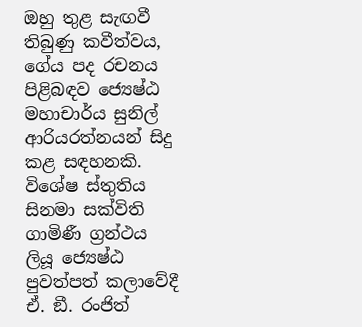ඔහු තුළ සැඟවී තිබුණු කවීත්වය, ගේය පද රචනය පිළිබඳව ජ්‍යෙෂ්ඨ මහාචාර්ය සුනිල් ආරියරත්නයන් සිදු කළ සඳහනකි. විශේෂ ස්තුතිය සිනමා සක්විති ගාමිණී ග්‍රන්ථය ලියූ ජ්‍යෙෂ්ඨ පුවත්පත් කලාවේදී ඒ. ඞී. රංජිත්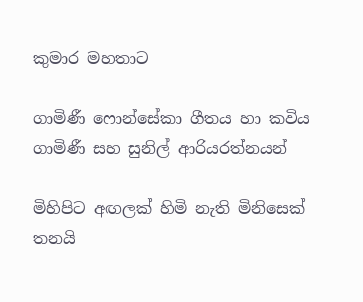කුමාර මහතාට

ගාමිණී ෆොන්සේකා ගීතය හා කවිය
ගාමිණී සහ සුනිල් ආරියරත්නයන්

මිහිපිට අඟලක් හිමි නැති මිනිසෙක්
තනයි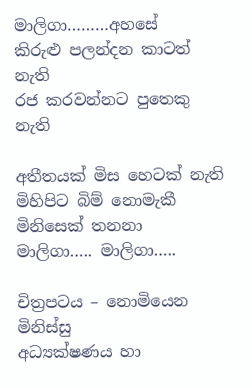මාලිගා………අහසේ
කිරුළු පලන්දන කාටත් නැති
රජ කරවන්නට පුතෙකු නැති

අතීතයක් මිස හෙටක් නැති
මිහිපිට බිම් නොමැකී
මිනිසෙක් තනනා
මාලිගා….. මාලිගා…..

චිත්‍රපටය – නොමියෙන මිනිස්සු
අධ්‍යක්ෂණය හා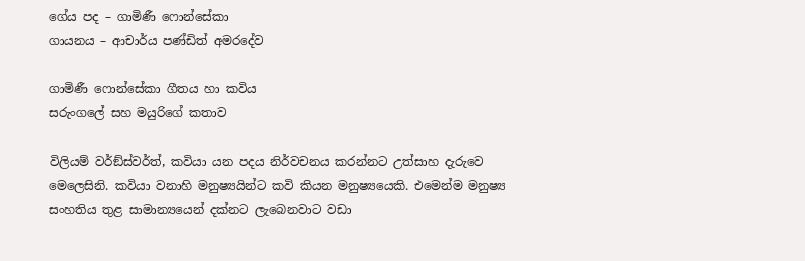ගේය පද – ගාමිණී ෆොන්සේකා
ගායනය – ආචාර්ය පණ්ඩිත් අමරදේව

ගාමිණී ෆොන්සේකා ගීතය හා කවිය
සරුංගලේ සහ මයුරිගේ කතාව

විලියම් වර්ඞ්ස්වර්ත්, කවියා යන පදය නිර්වචනය කරන්නට උත්සාහ දැරුවෙ මෙලෙසිනි. කවියා වනාහි මනුෂ්‍යයින්ට කවි කියන මනුෂ්‍යයෙකි. එමෙන්ම මනුෂ්‍ය සංහතිය තුළ සාමාන්‍යයෙන් දක්නට ලැබෙනවාට වඩා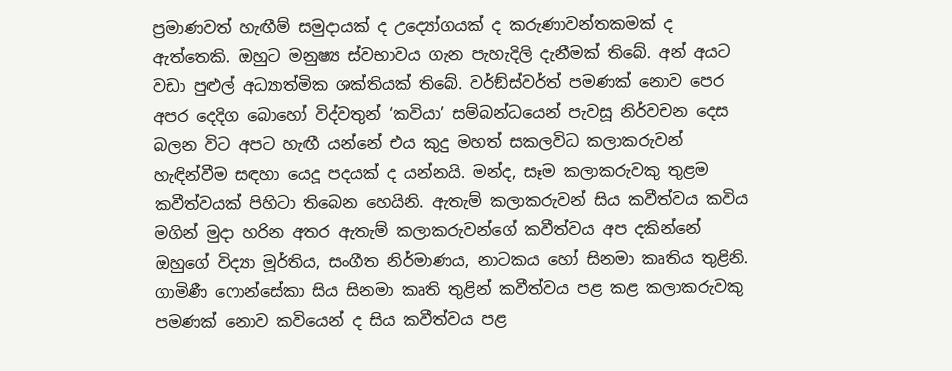ප්‍රමාණවත් හැඟීම් සමුදායක් ද උද්‍යෝගයක් ද කරුණාවන්තකමක් ද ඇත්තෙකි. ඔහුට මනුෂ්‍ය ස්වභාවය ගැන පැහැදිලි දැනීමක් තිබේ. අන් අයට වඩා පුළුල් අධ්‍යාත්මික ශක්තියක් තිබේ. වර්ඞ්ස්වර්ත් පමණක් නොව පෙර අපර දෙදිග බොහෝ විද්වතුන් ‘කවියා’ සම්බන්ධයෙන් පැවසූ නිර්වචන දෙස බලන විට අපට හැඟී යන්නේ එය කුදු මහත් සකලවිධ කලාකරුවන් හැඳින්වීම සඳහා යෙදූ පදයක් ද යන්නයි. මන්ද, සෑම කලාකරුවකු තුළම කවීත්වයක් පිහිටා තිබෙන හෙයිනි. ඇතැම් කලාකරුවන් සිය කවීත්වය කවිය මගින් මුදා හරින අතර ඇතැම් කලාකරුවන්ගේ කවීත්වය අප දකින්නේ ඔහුගේ විද්‍යා මූර්තිය, සංගීත නිර්මාණය, නාටකය හෝ සිනමා කෘතිය තුළිනි. ගාමිණී ෆොන්සේකා සිය සිනමා කෘති තුළින් කවීත්වය පළ කළ කලාකරුවකු පමණක් නොව කවියෙන් ද සිය කවීත්වය පළ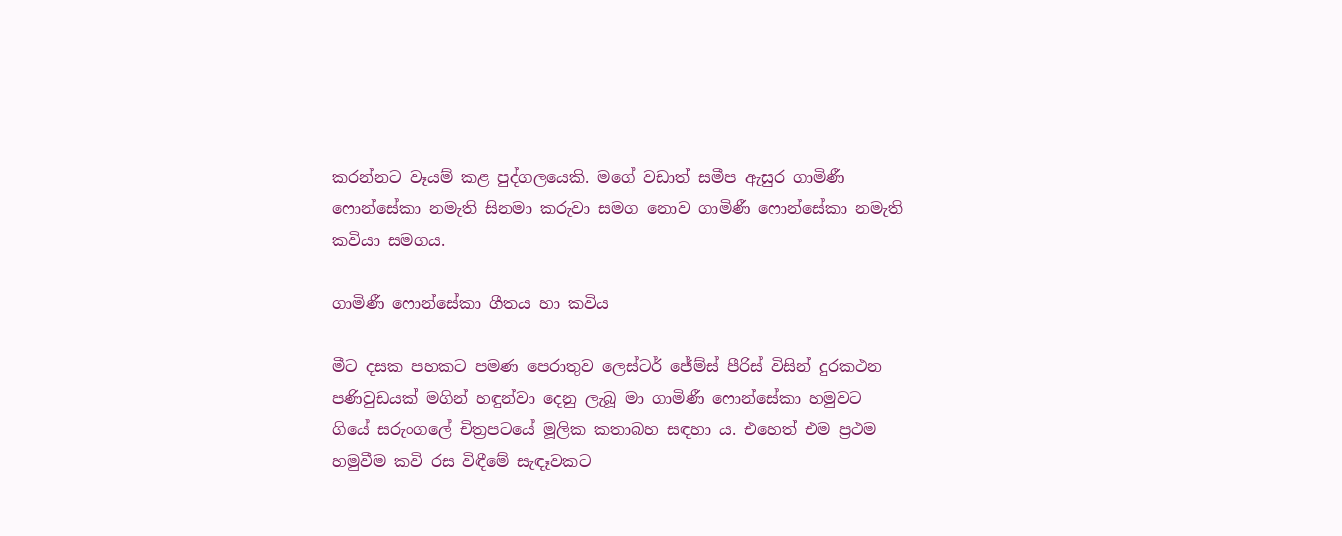කරන්නට වෑයම් කළ පුද්ගලයෙකි. මගේ වඩාත් සමීප ඇසුර ගාමිණී ෆොන්සේකා නමැති සිනමා කරුවා සමග නොව ගාමිණී ෆොන්සේකා නමැති කවියා සමගය.

ගාමිණී ෆොන්සේකා ගීතය හා කවිය

මීට දසක පහකට පමණ පෙරාතුව ලෙස්ටර් ජේම්ස් පීරිස් විසින් දුරකථන පණිවුඩයක් මගින් හඳුන්වා දෙනු ලැබූ මා ගාමිණී ෆොන්සේකා හමුවට ගියේ සරුංගලේ චිත්‍රපටයේ මූලික කතාබහ සඳහා ය. එහෙත් එම ප්‍රථම හමුවීම කවි රස විඳීමේ සැඳෑවකට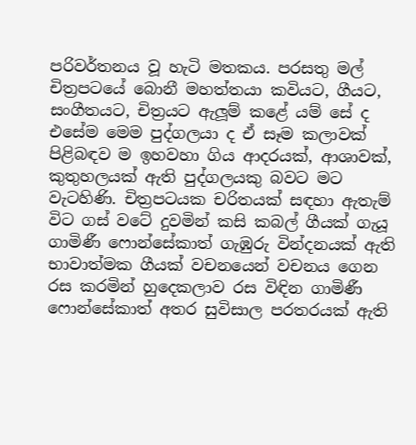පරිවර්තනය වූ හැටි මතකය. පරසතු මල් චිත්‍රපටයේ බොනී මහත්තයා කවියට, ගීයට, සංගීතයට, චිත්‍රයට ඇලූම් කළේ යම් සේ ද එසේම මෙම පුද්ගලයා ද ඒ සෑම කලාවක් පිළිබඳව ම ඉහවහා ගිය ආදරයක්, ආශාවක්, කුතුහලයක් ඇති පුද්ගලයකු බවට මට වැටහිණි. චිත්‍රපටයක චරිතයක් සඳහා ඇතැම් විට ගස් වටේ දුවමින් කසි කබල් ගීයක් ගැයූ ගාමිණී ෆොන්සේකාත් ගැඹුරු වින්දනයක් ඇති භාවාත්මක ගීයක් වචනයෙන් වචනය ගෙන රස කරමින් හුදෙකලාව රස විඳින ගාමිණී ෆොන්සේකාත් අතර සුවිසාල පරතරයක් ඇති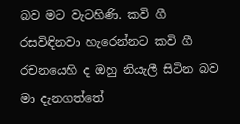බව මට වැටහිණි. කවි ගී රසවිඳිනවා හැරෙන්නට කවි ගී රචනයෙහි ද ඔහු නියැලී සිටින බව මා දැනගත්තේ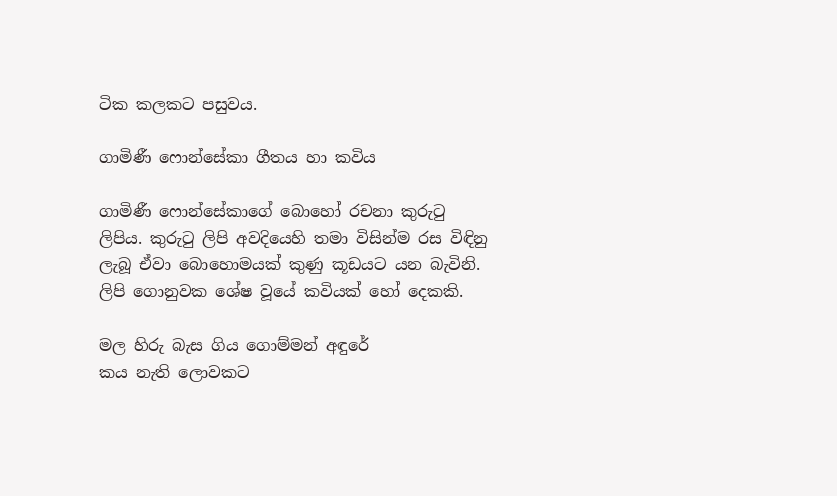ටික කලකට පසුවය.

ගාමිණී ෆොන්සේකා ගීතය හා කවිය

ගාමිණී ෆොන්සේකාගේ බොහෝ රචනා කුරුටු ලිපිය. කුරුටු ලිපි අවදියෙහි තමා විසින්ම රස විඳිනු ලැබූ ඒවා බොහොමයක් කුණු කූඩයට යන බැවිනි. ලිපි ගොනුවක ශේෂ වූයේ කවියක් හෝ දෙකකි.

මල හිරු බැස ගිය ගොම්මන් අඳුරේ
කය නැති ලොවකට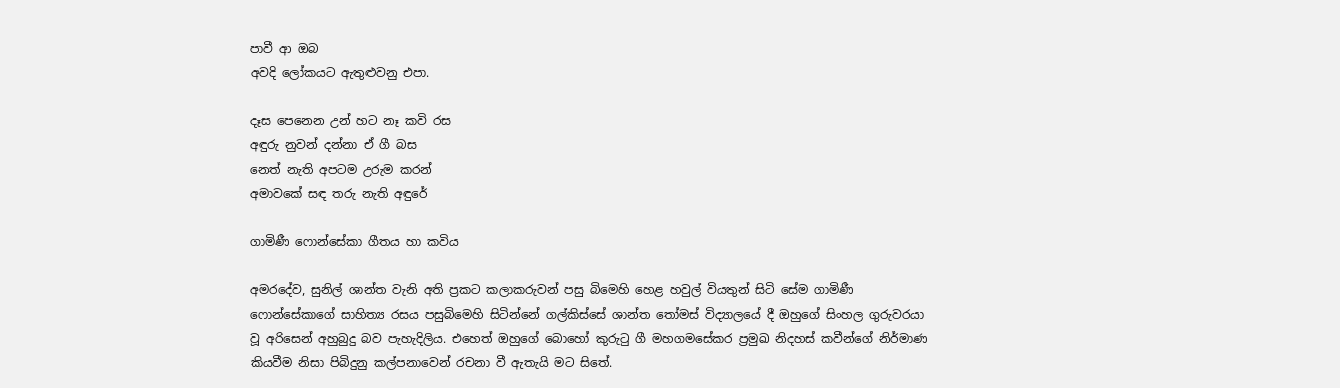පාවී ආ ඔබ
අවදි ලෝකයට ඇතුළුවනු එපා.

දෑස පෙනෙන උන් හට නෑ කවි රස
අඳුරු නුවන් දන්නා ඒ ගී බස
නෙත් නැති අපටම උරුම කරන්
අමාවකේ සඳ තරු නැති අඳුරේ

ගාමිණී ෆොන්සේකා ගීතය හා කවිය

අමරදේව, සුනිල් ශාන්ත වැනි අති ප්‍රකට කලාකරුවන් පසු බිමෙහි හෙළ හවුල් වියතුන් සිටි සේම ගාමිණී ෆොන්සේකාගේ සාහිත්‍ය රසය පසුබිමෙහි සිටින්නේ ගල්කිස්සේ ශාන්ත තෝමස් විද්‍යාලයේ දී ඔහුගේ සිංහල ගුරුවරයා වූ අරිසෙන් අහුබුදු බව පැහැදිලිය. එහෙත් ඔහුගේ බොහෝ කුරුටු ගී මහගමසේකර ප්‍රමුඛ නිදහස් කවීන්ගේ නිර්මාණ කියවීම නිසා පිබිදුනු කල්පනාවෙන් රචනා වී ඇතැයි මට සිතේ.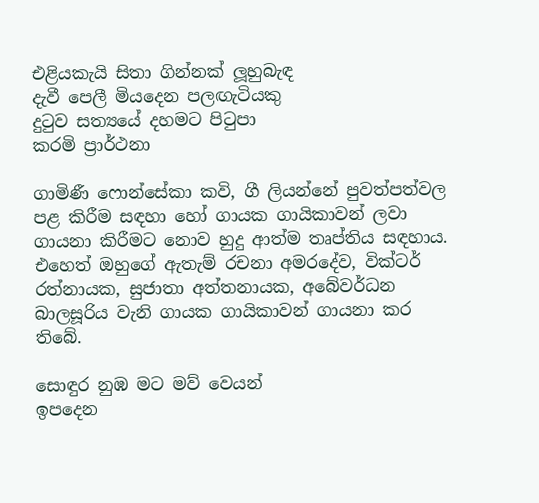එළියකැයි සිතා ගින්නක් ලූහුබැඳ
දැවී පෙලී මියදෙන පලඟැටියකු
දුටුව සත්‍යයේ දහමට පිටුපා
කරමි ප්‍රාර්ථනා

ගාමිණී ෆොන්සේකා කවි, ගී ලියන්නේ පුවත්පත්වල පළ කිරීම සඳහා හෝ ගායක ගායිකාවන් ලවා ගායනා කිරීමට නොව හුදු ආත්ම තෘප්තිය සඳහාය. එහෙත් ඔහුගේ ඇතැම් රචනා අමරදේව, වික්ටර් රත්නායක, සුජාතා අත්තනායක, අබේවර්ධන බාලසූරිය වැනි ගායක ගායිකාවන් ගායනා කර තිබේ.

සොඳුර නුඹ මට මව් වෙයන්
ඉපදෙන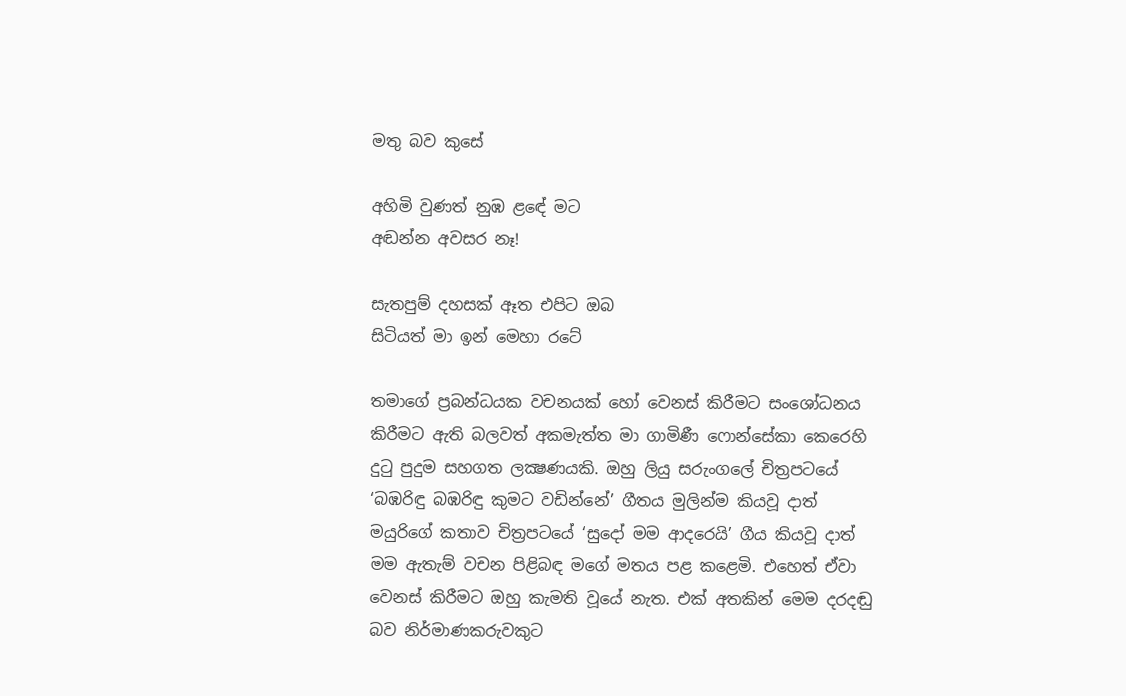මතු බව කුසේ

අහිමි වුණත් නුඹ ළඳේ මට
අඬන්න අවසර නෑ!

සැතපුම් දහසක් ඈත එපිට ඔබ
සිටියත් මා ඉන් මෙහා රටේ

තමාගේ ප්‍රබන්ධයක වචනයක් හෝ වෙනස් කිරීමට සංශෝධනය කිරීමට ඇති බලවත් අකමැත්ත මා ගාමිණී ෆොන්සේකා කෙරෙහි දුටු පුදුම සහගත ලක්‍ෂණයකි. ඔහු ලියු සරුංගලේ චිත්‍රපටයේ ‘බඹරිඳු බඹරිඳු කුමට වඩින්නේ’ ගීතය මුලින්ම කියවූ දාත් මයුරිගේ කතාව චිත්‍රපටයේ ‘සුදෝ මම ආදරෙයි’ ගීය කියවූ දාත් මම ඇතැම් වචන පිළිබඳ මගේ මතය පළ කළෙමි. එහෙත් ඒවා වෙනස් කිරීමට ඔහු කැමති වූයේ නැත. එක් අතකින් මෙම දරදඬු බව නිර්මාණකරුවකුට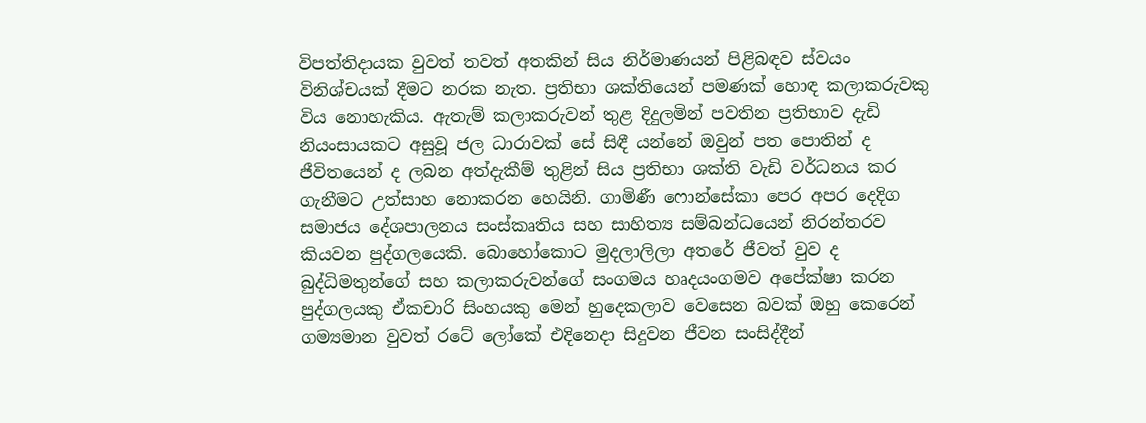විපත්තිදායක වුවත් තවත් අතකින් සිය නිර්මාණයන් පිළිබඳව ස්වයං විනිශ්චයක් දීමට නරක නැත. ප්‍රතිභා ශක්තියෙන් පමණක් හොඳ කලාකරුවකු විය නොහැකිය. ඇතැම් කලාකරුවන් තුළ දිදුලමින් පවතින ප්‍රතිභාව දැඩි නියංසායකට අසුවූ ජල ධාරාවක් සේ සිඳී යන්නේ ඔවුන් පත පොතින් ද ජීවිතයෙන් ද ලබන අත්දැකීම් තුළින් සිය ප්‍රතිභා ශක්ති වැඩි වර්ධනය කර ගැනීමට උත්සාහ නොකරන හෙයිනි. ගාමිණී ෆොන්සේකා පෙර අපර දෙදිග සමාජය දේශපාලනය සංස්කෘතිය සහ සාහිත්‍ය සම්බන්ධයෙන් නිරන්තරව කියවන පුද්ගලයෙකි. බොහෝකොට මුදලාලිලා අතරේ ජීවත් වුව ද බුද්ධිමතුන්ගේ සහ කලාකරුවන්ගේ සංගමය හෘදයංගමව අපේක්ෂා කරන පුද්ගලයකු ඒකචාරි සිංහයකු මෙන් හුදෙකලාව වෙසෙන බවක් ඔහු කෙරෙන් ගම්‍යමාන වුවත් රටේ ලෝකේ එදිනෙදා සිදුවන ජීවන සංසිද්දීන්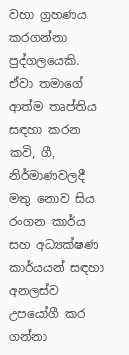වහා ග්‍රහණය කරගන්නා පුද්ගලයෙකි. ඒවා තමාගේ ආත්ම තෘප්තිය සඳහා කරන කවි, ගී, නිර්මාණවලදී මතු නොව සිය රංගන කාර්ය සහ අධ්‍යක්ෂණ කාර්යයන් සඳහා අනලස්ව උපයෝගී කර ගන්නා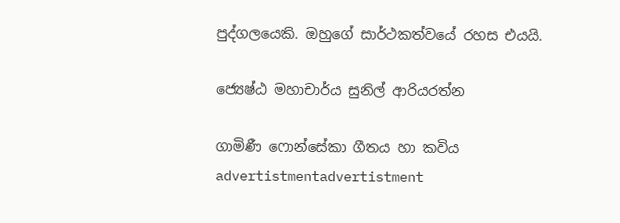පුද්ගලයෙකි. ඔහුගේ සාර්ථකත්වයේ රහස එයයි.

ජ්‍යෙෂ්ඨ මහාචාර්ය සුනිල් ආරියරත්න

ගාමිණී ෆොන්සේකා ගීතය හා කවිය
advertistmentadvertistment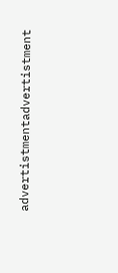advertistmentadvertistment